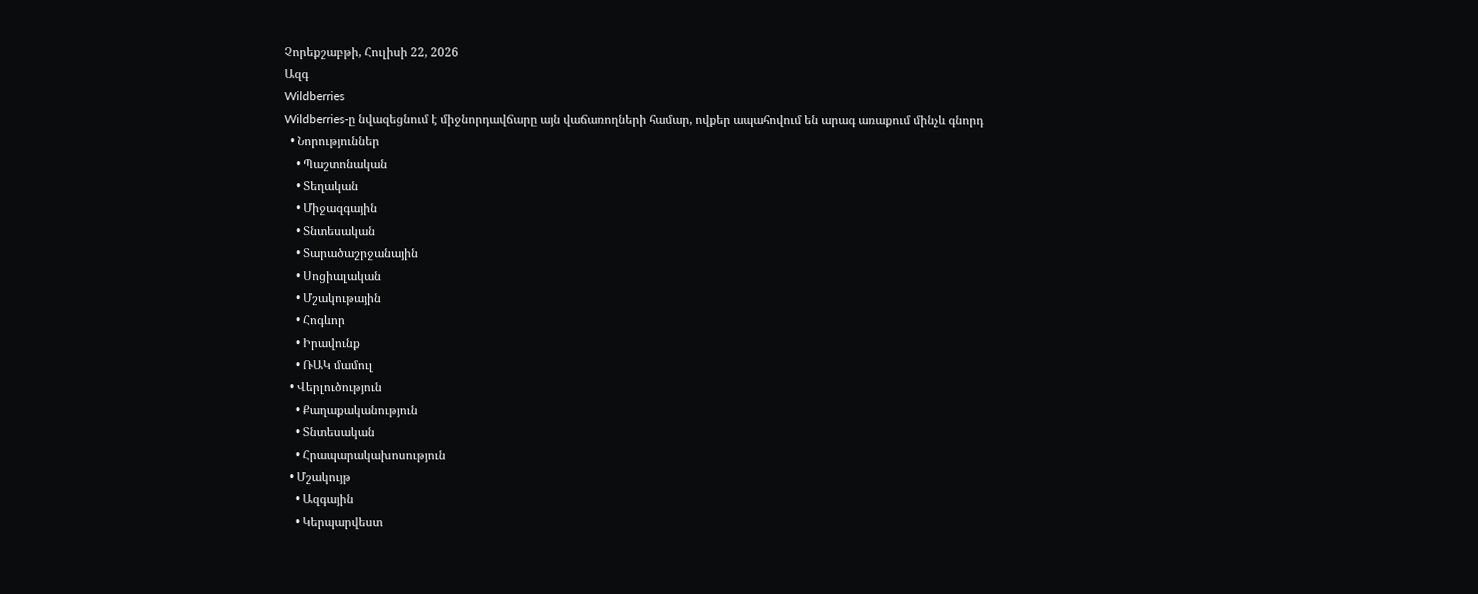Չորեքշաբթի, Հուլիսի 22, 2026
Ազգ
Wildberries
Wildberries-ը նվազեցնում է միջնորդավճարը այն վաճառողների համար, ովքեր ապահովում են արագ առաքում մինչև գնորդ
  • Նորություններ
    • Պաշտոնական
    • Տեղական
    • Միջազգային
    • Տնտեսական
    • Տարածաշրջանային
    • Սոցիալական
    • Մշակութային
    • Հոգևոր
    • Իրավունք
    • ՌԱԿ մամուլ
  • Վերլուծություն
    • Քաղաքականություն
    • Տնտեսական
    • Հրապարակախոսություն
  • Մշակույթ
    • Ազգային
    • Կերպարվեստ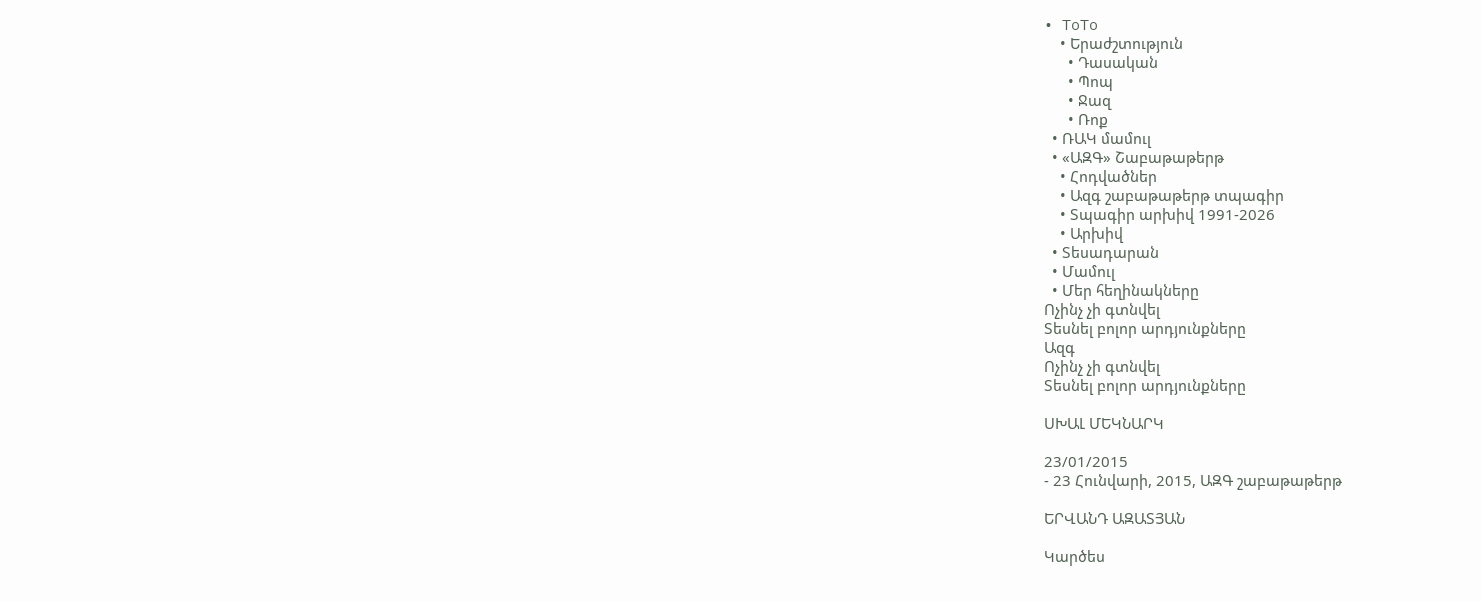• ToTo
    • Երաժշտություն
      • Դասական
      • Պոպ
      • Ջազ
      • Ռոք
  • ՌԱԿ մամուլ
  • «ԱԶԳ» Շաբաթաթերթ
    • Հոդվածներ
    • Ազգ շաբաթաթերթ տպագիր
    • Տպագիր արխիվ 1991-2026
    • Արխիվ
  • Տեսադարան
  • Մամուլ
  • Մեր հեղինակները
Ոչինչ չի գտնվել
Տեսնել բոլոր արդյունքները
Ազգ
Ոչինչ չի գտնվել
Տեսնել բոլոր արդյունքները

ՍԽԱԼ ՄԵԿՆԱՐԿ

23/01/2015
- 23 Հունվարի, 2015, ԱԶԳ շաբաթաթերթ

ԵՐՎԱՆԴ ԱԶԱՏՅԱՆ

Կարծես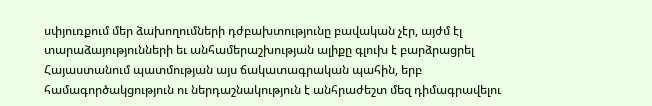սփյուռքում մեր ձախողումների դժբախտությունը բավական չէր, այժմ էլ տարաձայությունների եւ անհամերաշխության ալիքը գլուխ է բարձրացրել Հայաստանում պատմության այս ճակատագրական պահին, երբ համագործակցություն ու ներդաշնակություն է անհրաժեշտ մեզ դիմագրավելու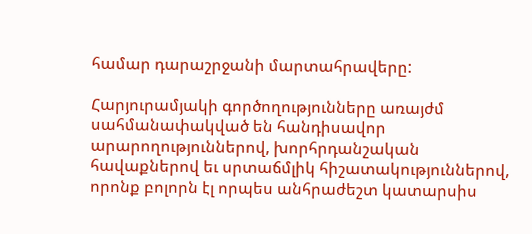համար դարաշրջանի մարտահրավերը:

Հարյուրամյակի գործողությունները առայժմ սահմանափակված են հանդիսավոր արարողություններով, խորհրդանշական հավաքներով եւ սրտաճմլիկ հիշատակություններով, որոնք բոլորն էլ որպես անհրաժեշտ կատարսիս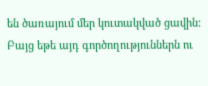են ծառայում մեր կուտակված ցավին: Բայց եթե այդ գործողություններն ու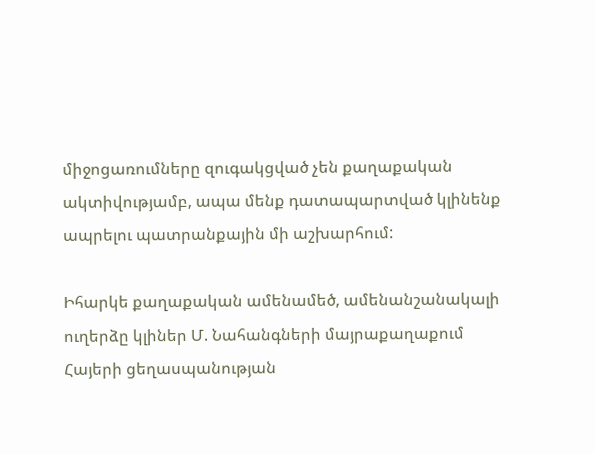միջոցառումները զուգակցված չեն քաղաքական ակտիվությամբ, ապա մենք դատապարտված կլինենք ապրելու պատրանքային մի աշխարհում:

Իհարկե քաղաքական ամենամեծ, ամենանշանակալի ուղերձը կլիներ Մ. Նահանգների մայրաքաղաքում Հայերի ցեղասպանության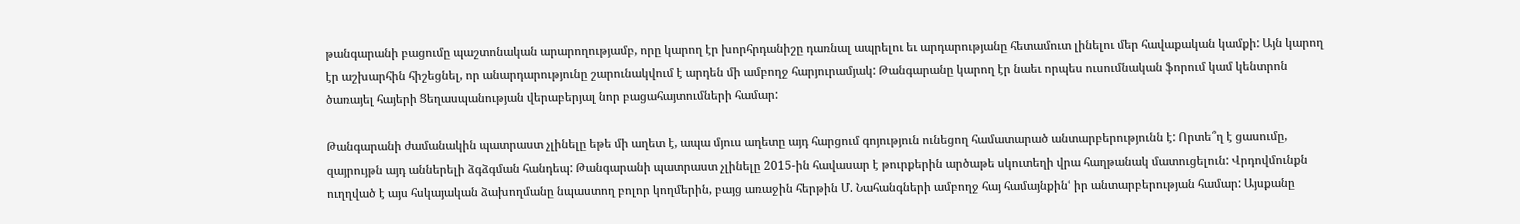թանգարանի բացումը պաշտոնական արարողությամբ, որը կարող էր խորհրդանիշը դառնալ ապրելու եւ արդարությանը հետամուտ լինելու մեր հավաքական կամքի: Այն կարող էր աշխարհին հիշեցնել, որ անարդարությունը շարունակվում է արդեն մի ամբողջ հարյուրամյակ: Թանգարանը կարող էր նաեւ որպես ուսումնական ֆորում կամ կենտրոն ծառայել հայերի Ցեղասպանության վերաբերյալ նոր բացահայտումների համար:

Թանգարանի ժամանակին պատրաստ չլինելը եթե մի աղետ է, ապա մյուս աղետը այդ հարցում գոյություն ունեցող համատարած անտարբերությունն է: Որտե՞ղ է ցասումը, զայրույթն այդ աններելի ձգձգման հանդեպ: Թանգարանի պատրաստ չլինելը 2015-ին հավասար է թուրքերին արծաթե սկուտեղի վրա հաղթանակ մատուցելուն: Վրդովմունքն ուղղված է այս հսկայական ձախողմանը նպաստող բոլոր կողմերին, բայց առաջին հերթին Մ. Նահանգների ամբողջ հայ համայնքինՙ իր անտարբերության համար: Այսքանը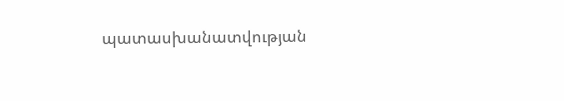պատասխանատվության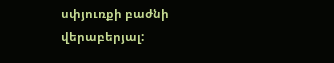սփյուռքի բաժնի վերաբերյալ: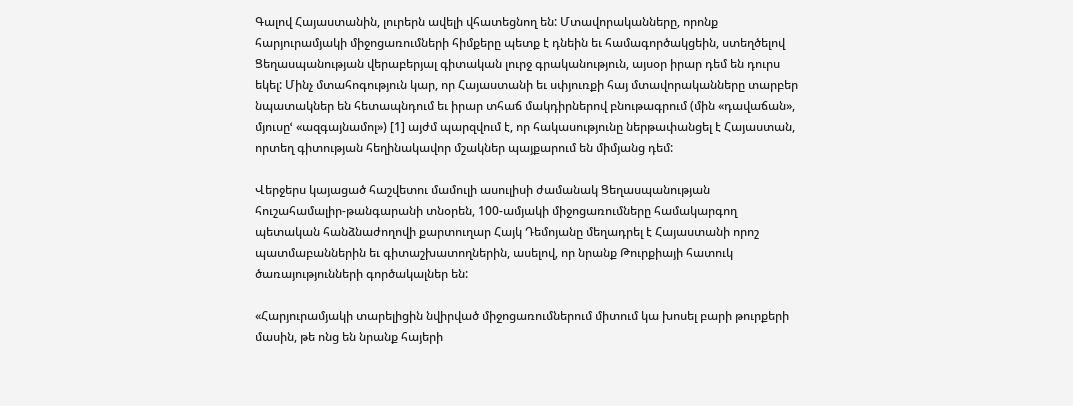Գալով Հայաստանին, լուրերն ավելի վհատեցնող են: Մտավորականները, որոնք հարյուրամյակի միջոցառումների հիմքերը պետք է դնեին եւ համագործակցեին, ստեղծելով Ցեղասպանության վերաբերյալ գիտական լուրջ գրականություն, այսօր իրար դեմ են դուրս եկել: Մինչ մտահոգություն կար, որ Հայաստանի եւ սփյուռքի հայ մտավորականները տարբեր նպատակներ են հետապնդում եւ իրար տհաճ մակդիրներով բնութագրում (մին «դավաճան», մյուսըՙ «ազգայնամոլ») [1] այժմ պարզվում է, որ հակասությունը ներթափանցել է Հայաստան, որտեղ գիտության հեղինակավոր մշակներ պայքարում են միմյանց դեմ:

Վերջերս կայացած հաշվետու մամուլի ասուլիսի ժամանակ Ցեղասպանության հուշահամալիր-թանգարանի տնօրեն, 100-ամյակի միջոցառումները համակարգող պետական հանձնաժողովի քարտուղար Հայկ Դեմոյանը մեղադրել է Հայաստանի որոշ պատմաբաններին եւ գիտաշխատողներին, ասելով, որ նրանք Թուրքիայի հատուկ ծառայությունների գործակալներ են:

«Հարյուրամյակի տարելիցին նվիրված միջոցառումներում միտում կա խոսել բարի թուրքերի մասին, թե ոնց են նրանք հայերի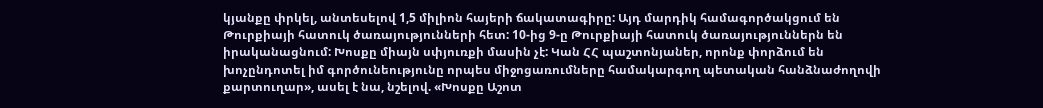կյանքը փրկել, անտեսելով 1,5 միլիոն հայերի ճակատագիրը: Այդ մարդիկ համագործակցում են Թուրքիայի հատուկ ծառայությունների հետ: 10-ից 9-ը Թուրքիայի հատուկ ծառայություններն են իրականացնում: Խոսքը միայն սփյուռքի մասին չէ: Կան ՀՀ պաշտոնյաներ, որոնք փորձում են խոչընդոտել իմ գործունեությունը որպես միջոցառումները համակարգող պետական հանձնաժողովի քարտուղար», ասել է նա, նշելով. «Խոսքը Աշոտ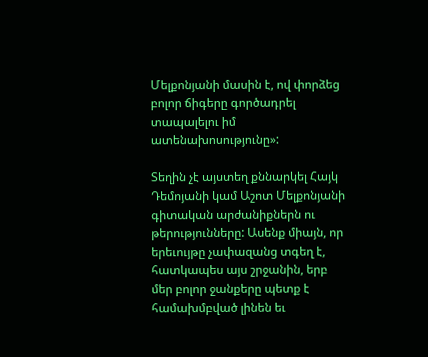Մելքոնյանի մասին է, ով փորձեց բոլոր ճիգերը գործադրել տապալելու իմ ատենախոսությունը»:

Տեղին չէ այստեղ քննարկել Հայկ Դեմոյանի կամ Աշոտ Մելքոնյանի գիտական արժանիքներն ու թերությունները: Ասենք միայն, որ երեւույթը չափազանց տգեղ է, հատկապես այս շրջանին, երբ մեր բոլոր ջանքերը պետք է համախմբված լինեն եւ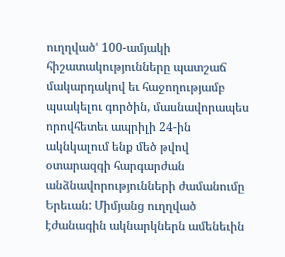ուղղվածՙ 100-ամյակի հիշատակությունները պատշաճ մակարդակով եւ հաջողությամբ պսակելու գործին, մասնավորապես որովհետեւ ապրիլի 24-ին ակնկալում ենք մեծ թվով օտարազգի հարգարժան անձնավորությունների ժամանումը Երեւան: Միմյանց ուղղված էժանագին ակնարկներն ամենեւին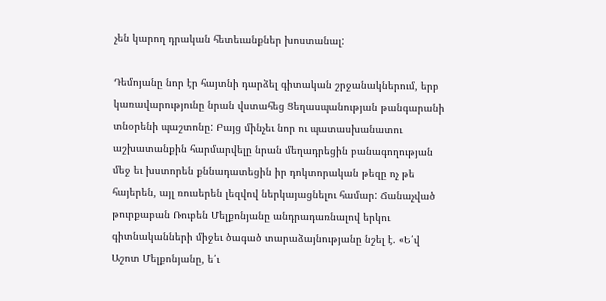չեն կարող դրական հետեւանքներ խոստանալ:

Դեմոյանը նոր էր հայտնի դարձել գիտական շրջանակներում, երբ կառավարությունը նրան վստահեց Ցեղասպանության թանգարանի տնօրենի պաշտոնը: Բայց մինչեւ նոր ու պատասխանատու աշխատանքին հարմարվելը նրան մեղադրեցին բանագողության մեջ եւ խստորեն քննադատեցին իր դոկտորական թեզը ոչ թե հայերեն, այլ ռուսերեն լեզվով ներկայացնելու համար: Ճանաչված թուրքաբան Ռուբեն Մելքոնյանը անդրադառնալով երկու գիտնականների միջեւ ծագած տարաձայնությանը նշել է. «Ե՛վ Աշոտ Մելքոնյանը, ե՛ւ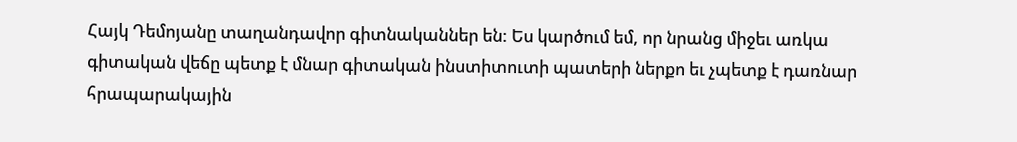Հայկ Դեմոյանը տաղանդավոր գիտնականներ են: Ես կարծում եմ, որ նրանց միջեւ առկա գիտական վեճը պետք է մնար գիտական ինստիտուտի պատերի ներքո եւ չպետք է դառնար հրապարակային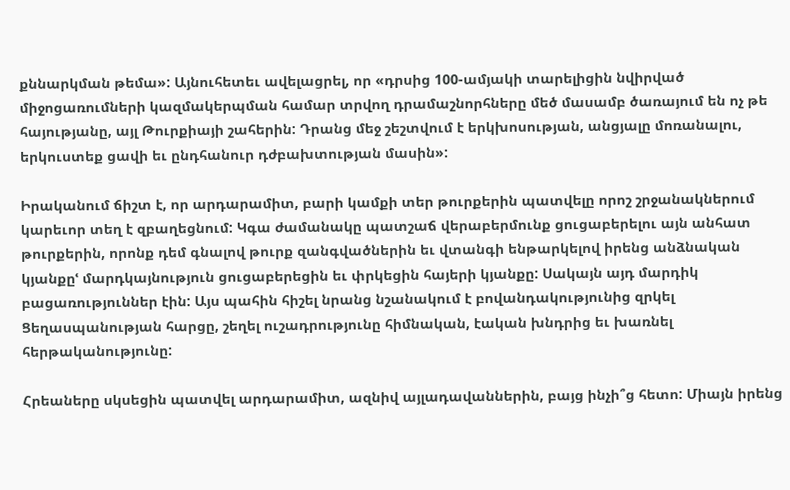քննարկման թեմա»: Այնուհետեւ ավելացրել, որ «դրսից 100-ամյակի տարելիցին նվիրված միջոցառումների կազմակերպման համար տրվող դրամաշնորհները մեծ մասամբ ծառայում են ոչ թե հայությանը, այլ Թուրքիայի շահերին: Դրանց մեջ շեշտվում է երկխոսության, անցյալը մոռանալու, երկուստեք ցավի եւ ընդհանուր դժբախտության մասին»:

Իրականում ճիշտ է, որ արդարամիտ, բարի կամքի տեր թուրքերին պատվելը որոշ շրջանակներում կարեւոր տեղ է զբաղեցնում: Կգա ժամանակը պատշաճ վերաբերմունք ցուցաբերելու այն անհատ թուրքերին, որոնք դեմ գնալով թուրք զանգվածներին եւ վտանգի ենթարկելով իրենց անձնական կյանքըՙ մարդկայնություն ցուցաբերեցին եւ փրկեցին հայերի կյանքը: Սակայն այդ մարդիկ բացառություններ էին: Այս պահին հիշել նրանց նշանակում է բովանդակությունից զրկել Ցեղասպանության հարցը, շեղել ուշադրությունը հիմնական, էական խնդրից եւ խառնել հերթականությունը:

Հրեաները սկսեցին պատվել արդարամիտ, ազնիվ այլադավաններին, բայց ինչի՞ց հետո: Միայն իրենց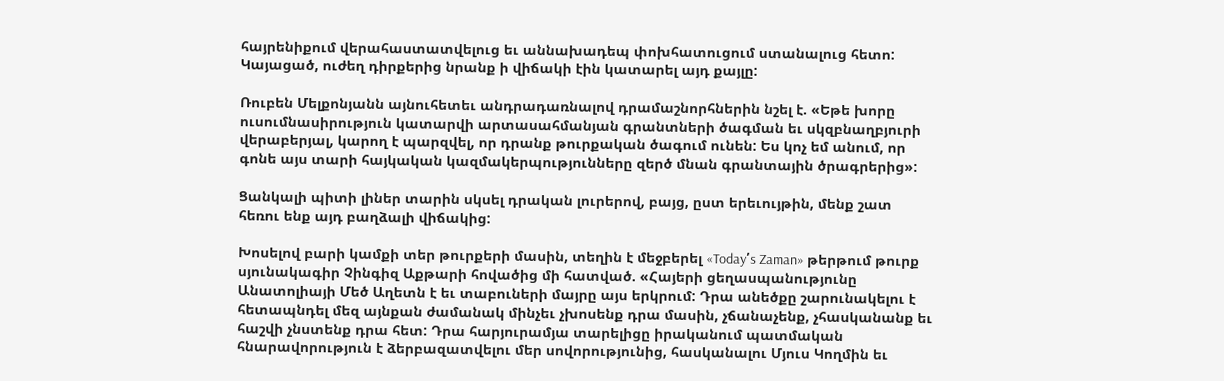հայրենիքում վերահաստատվելուց եւ աննախադեպ փոխհատուցում ստանալուց հետո: Կայացած, ուժեղ դիրքերից նրանք ի վիճակի էին կատարել այդ քայլը:

Ռուբեն Մելքոնյանն այնուհետեւ անդրադառնալով դրամաշնորհներին նշել է. «Եթե խորը ուսումնասիրություն կատարվի արտասահմանյան գրանտների ծագման եւ սկզբնաղբյուրի վերաբերյալ, կարող է պարզվել, որ դրանք թուրքական ծագում ունեն: Ես կոչ եմ անում, որ գոնե այս տարի հայկական կազմակերպությունները զերծ մնան գրանտային ծրագրերից»:

Ցանկալի պիտի լիներ տարին սկսել դրական լուրերով, բայց, ըստ երեւույթին, մենք շատ հեռու ենք այդ բաղձալի վիճակից:

Խոսելով բարի կամքի տեր թուրքերի մասին, տեղին է մեջբերել «Today՛s Zaman» թերթում թուրք սյունակագիր Չինգիզ Աքթարի հովածից մի հատված. «Հայերի ցեղասպանությունը Անատոլիայի Մեծ Աղետն է եւ տաբուների մայրը այս երկրում: Դրա անեծքը շարունակելու է հետապնդել մեզ այնքան ժամանակ մինչեւ չխոսենք դրա մասին, չճանաչենք, չհասկանանք եւ հաշվի չնստենք դրա հետ: Դրա հարյուրամյա տարելիցը իրականում պատմական հնարավորություն է ձերբազատվելու մեր սովորությունից, հասկանալու Մյուս Կողմին եւ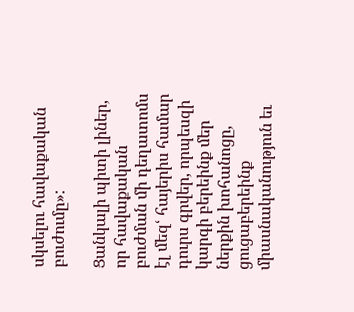սկսելու հավաքական բուժումը»:

Ցանկալի պիտի լիներ, որ հավաքական բուժման մի դեղատոմս էլ մեզՙ հայերիս համար դուրս գրվեր, որպեսզի կարգի բերեինք մեր ներքին խոհանոցը, ցուցաբերեինք միասնականություն եւ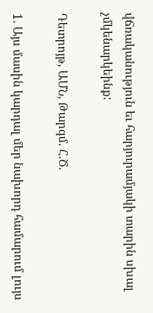վճռականություն եւ հարյուրամյակի տարին սխալ չմկենարկեինք:

Դետրոյթ, ԱՄՆ, Թարգմ. Հ.Ծ.

1. Այս մասին կարդալ մեր նախորդ համարում լույս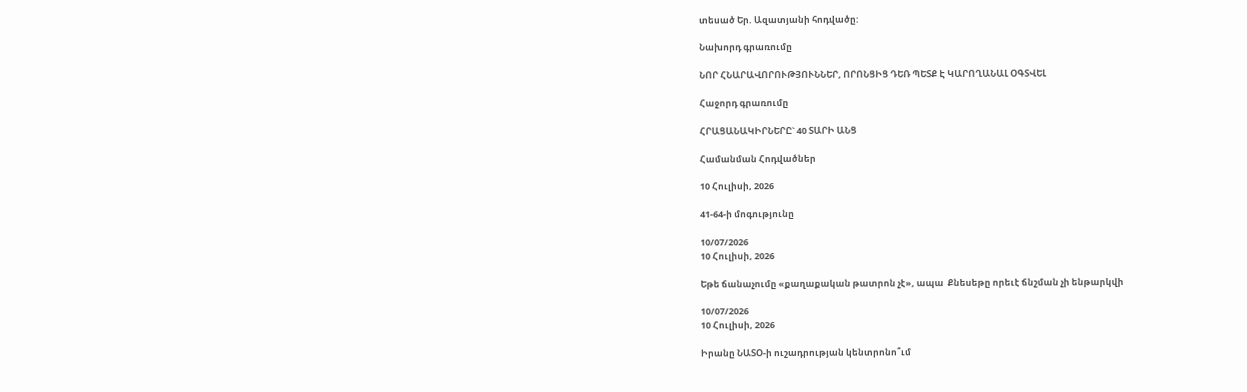տեսած Եր. Ազատյանի հոդվածը:

Նախորդ գրառումը

ՆՈՐ ՀՆԱՐԱՎՈՐՈՒԹՅՈՒՆՆԵՐ, ՈՐՈՆՑԻՑ ԴԵՌ ՊԵՏՔ Է ԿԱՐՈՂԱՆԱԼ ՕԳՏՎԵԼ

Հաջորդ գրառումը

ՀՐԱՑԱՆԱԿԻՐՆԵՐԸ` 40 ՏԱՐԻ ԱՆՑ

Համանման Հոդվածներ

10 Հուլիսի, 2026

41-64-ի մոգությունը

10/07/2026
10 Հուլիսի, 2026

Եթե ճանաչումը «քաղաքական թատրոն չէ», ապա  Քնեսեթը որեւէ ճնշման չի ենթարկվի

10/07/2026
10 Հուլիսի, 2026

Իրանը ՆԱՏՕ-ի ուշադրության կենտրոնո՞ւմ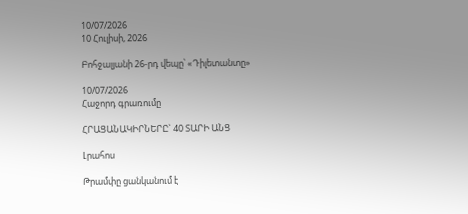10/07/2026
10 Հուլիսի, 2026

Բոհջալյանի 26-րդ վեպը՝ «Դիլետանտը»

10/07/2026
Հաջորդ գրառումը

ՀՐԱՑԱՆԱԿԻՐՆԵՐԸ` 40 ՏԱՐԻ ԱՆՑ

Լրահոս

Թրամփը ցանկանում է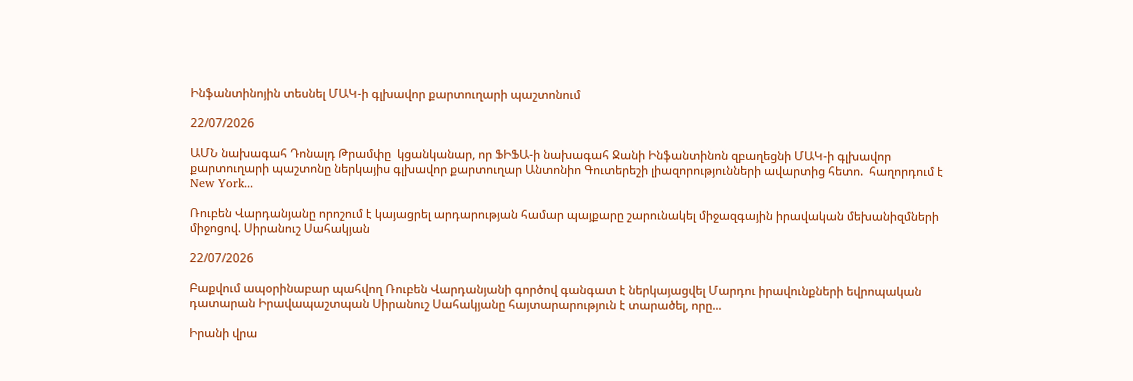Ինֆանտինոյին տեսնել ՄԱԿ-ի գլխավոր քարտուղարի պաշտոնում

22/07/2026

ԱՄՆ նախագահ Դոնալդ Թրամփը  կցանկանար, որ ՖԻՖԱ-ի նախագահ Ջանի Ինֆանտինոն զբաղեցնի ՄԱԿ-ի գլխավոր քարտուղարի պաշտոնը ներկայիս գլխավոր քարտուղար Անտոնիո Գուտերեշի լիազորությունների ավարտից հետո.  հաղորդում է New York...

Ռուբեն Վարդանյանը որոշում է կայացրել արդարության համար պայքարը շարունակել միջազգային իրավական մեխանիզմների միջոցով. Սիրանուշ Սահակյան

22/07/2026

Բաքվում ապօրինաբար պահվող Ռուբեն Վարդանյանի գործով գանգատ է ներկայացվել Մարդու իրավունքների եվրոպական դատարան Իրավապաշտպան Սիրանուշ Սահակյանը հայտարարություն է տարածել, որը...

Իրանի վրա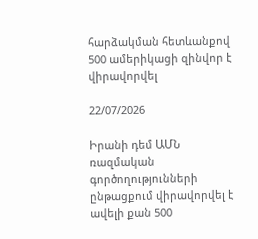հարձակման հետևանքով 500 ամերիկացի զինվոր է վիրավորվել

22/07/2026

Իրանի դեմ ԱՄՆ ռազմական գործողությունների ընթացքում վիրավորվել է ավելի քան 500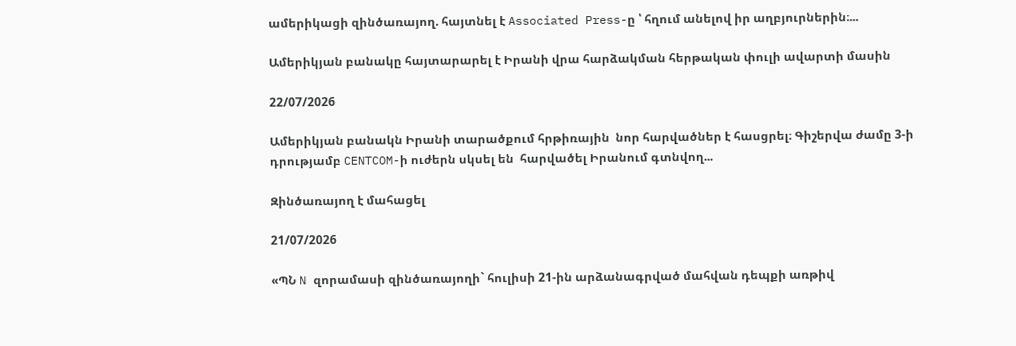ամերիկացի զինծառայող. հայտնել է Associated Press-ը ՝ հղում անելով իր աղբյուրներին։...

Ամերիկյան բանակը հայտարարել է Իրանի վրա հարձակման հերթական փուլի ավարտի մասին

22/07/2026

Ամերիկյան բանակն Իրանի տարածքում հրթիռային  նոր հարվածներ է հասցրել։ Գիշերվա ժամը 3-ի դրությամբ CENTCOM-ի ուժերն սկսել են  հարվածել Իրանում գտնվող...

Զինծառայող է մահացել

21/07/2026

«ՊՆ N զորամասի զինծառայողի` հուլիսի 21-ին արձանագրված մահվան դեպքի առթիվ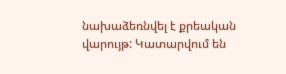նախաձեռնվել է քրեական վարույթ: Կատարվում են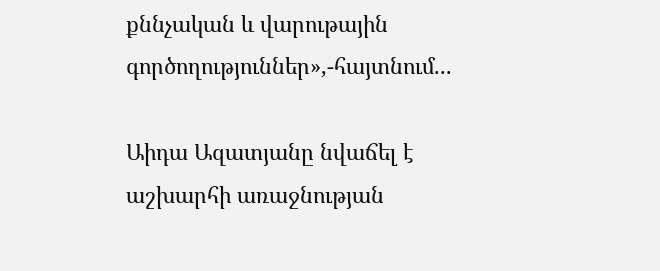քննչական և վարութային գործողություններ»,-հայտնում...

Աիդա Ազատյանը նվաճել է աշխարհի առաջնության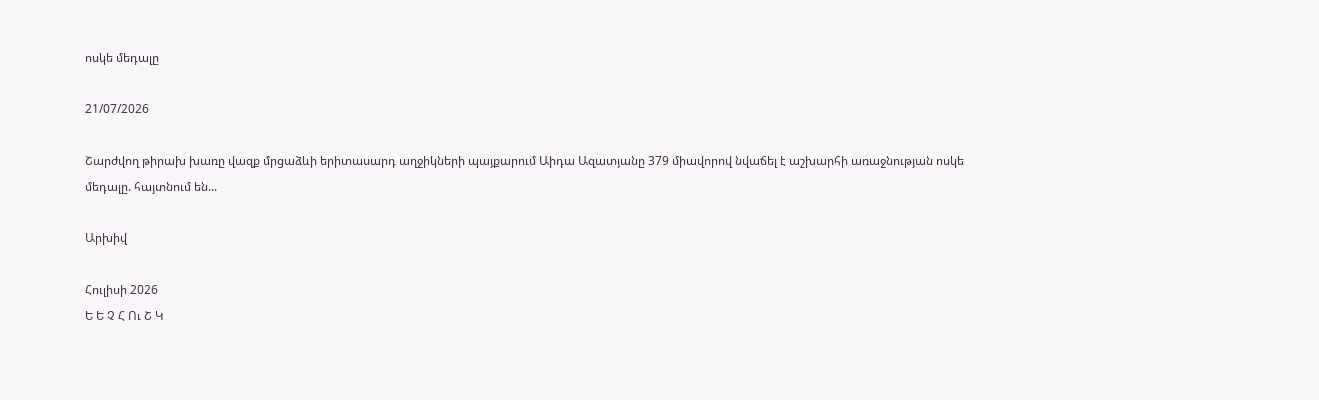ոսկե մեդալը

21/07/2026

Շարժվող թիրախ խառը վազք մրցաձևի երիտասարդ աղջիկների պայքարում Աիդա Ազատյանը 379 միավորով նվաճել է աշխարհի առաջնության ոսկե մեդալը. հայտնում են...

Արխիվ

Հուլիսի 2026
Ե Ե Չ Հ Ու Շ Կ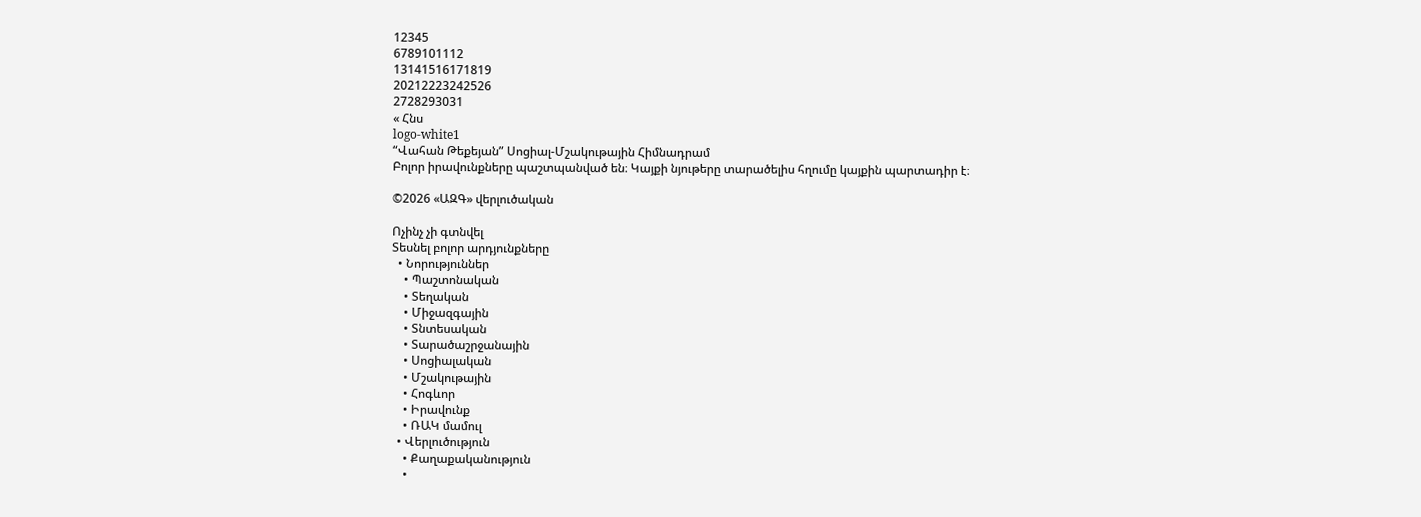12345
6789101112
13141516171819
20212223242526
2728293031
« Հնս
logo-white1
“Վահան Թեքեյան” Սոցիալ-Մշակութային Հիմնադրամ
Բոլոր իրավունքները պաշտպանված են։ Կայքի նյութերը տարածելիս հղումը կայքին պարտադիր է։

©2026 «ԱԶԳ» վերլուծական

Ոչինչ չի գտնվել
Տեսնել բոլոր արդյունքները
  • Նորություններ
    • Պաշտոնական
    • Տեղական
    • Միջազգային
    • Տնտեսական
    • Տարածաշրջանային
    • Սոցիալական
    • Մշակութային
    • Հոգևոր
    • Իրավունք
    • ՌԱԿ մամուլ
  • Վերլուծություն
    • Քաղաքականություն
    •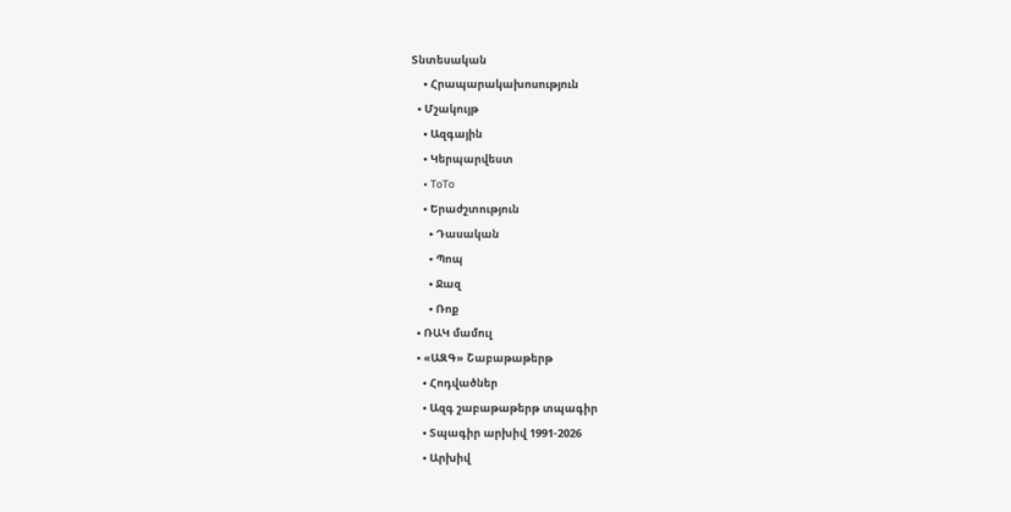Տնտեսական
    • Հրապարակախոսություն
  • Մշակույթ
    • Ազգային
    • Կերպարվեստ
    • ToTo
    • Երաժշտություն
      • Դասական
      • Պոպ
      • Ջազ
      • Ռոք
  • ՌԱԿ մամուլ
  • «ԱԶԳ» Շաբաթաթերթ
    • Հոդվածներ
    • Ազգ շաբաթաթերթ տպագիր
    • Տպագիր արխիվ 1991-2026
    • Արխիվ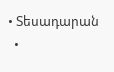• Տեսադարան
  •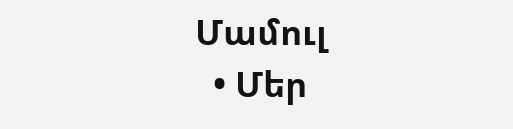Մամուլ
  • Մեր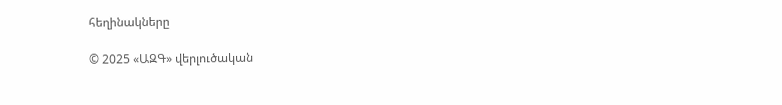հեղինակները

© 2025 «ԱԶԳ» վերլուծական